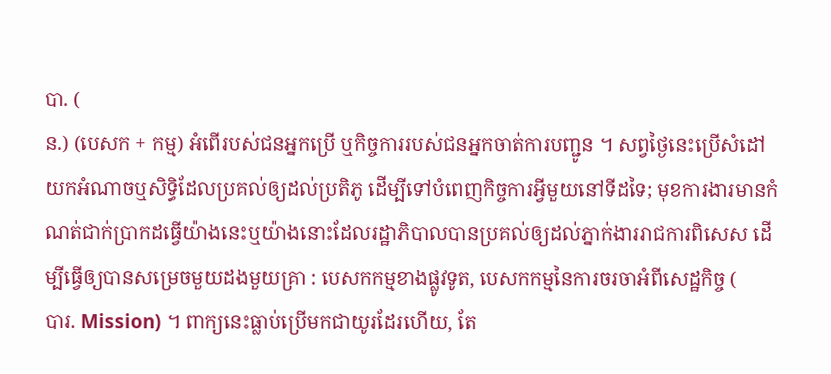បា. (
ន.) (បេសក + កម្ម) អំពើរបស់ជនអ្នកប្រើ ឬកិច្ចការរបស់ជនអ្នកចាត់ការបញ្ជូន ។ សព្វថ្ងៃនេះប្រើសំដៅយកអំណាចឬសិទ្ធិដែលប្រគល់ឲ្យដល់ប្រតិភូ ដើម្បីទៅបំពេញកិច្ចការអ្វីមួយនៅទីដទៃ; មុខការងារមានកំណត់ជាក់ប្រាកដធ្វើយ៉ាងនេះឬយ៉ាងនោះដែលរដ្ឋាភិបាលបានប្រគល់ឲ្យដល់ភ្នាក់ងាររាជការពិសេស ដើម្បីធ្វើឲ្យបានសម្រេចមួយដងមួយគ្រា : បេសកកម្មខាងផ្លូវទូត, បេសកកម្មនៃការចរចាអំពីសេដ្ឋកិច្ច (
បារ. Mission) ។ ពាក្យនេះធ្លាប់ប្រើមកជាយូរដែរហើយ, តែ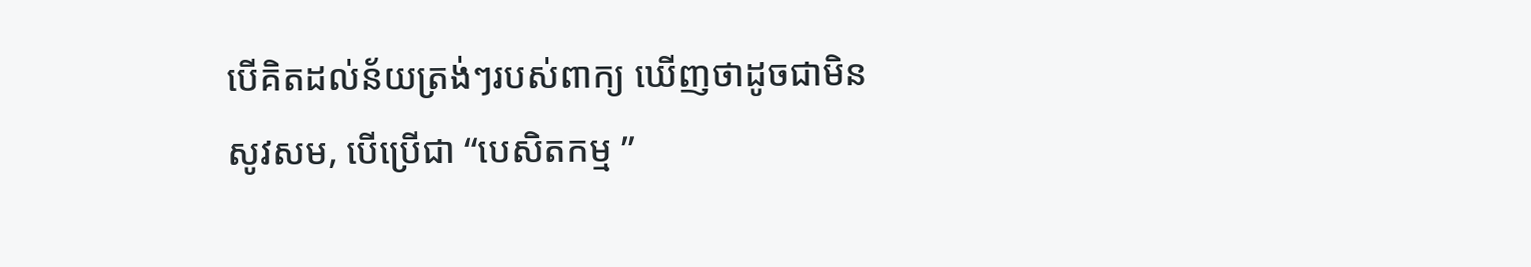បើគិតដល់ន័យត្រង់ៗរបស់ពាក្យ ឃើញថាដូចជាមិនសូវសម, បើប្រើជា “បេសិតកម្ម ”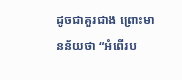ដូចជាគួរជាង ព្រោះមានន័យថា “អំពើរប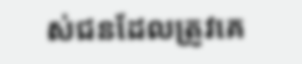ស់ជនដែលត្រូវគេ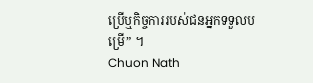ប្រើឬកិច្ចការរបស់ជនអ្នកទទួលបម្រើ” ។
Chuon Nath